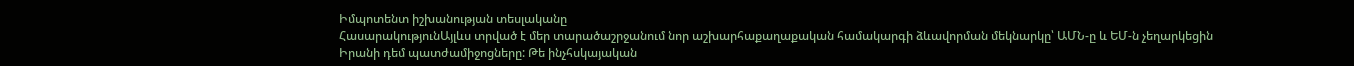Իմպոտենտ իշխանության տեսլականը
ՀասարակությունԱյլևս տրված է մեր տարածաշրջանում նոր աշխարհաքաղաքական համակարգի ձևավորման մեկնարկը՝ ԱՄՆ-ը և ԵՄ-ն չեղարկեցին Իրանի դեմ պատժամիջոցները: Թե ինչհսկայական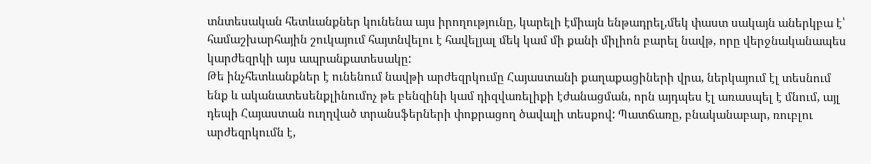տնտեսական հետևանքներ կունենա այս իրողությունը, կարելի էմիայն ենթադրել,մեկ փաստ սակայն աներկբա է՝ համաշխարհային շուկայում հայտնվելու է հավելյալ մեկ կամ մի քանի միլիոն բարել նավթ, որը վերջնականապես կարժեզրկի այս ապրանքատեսակը:
Թե ինչհետևանքներ է ունենում նավթի արժեզրկումը Հայաստանի քաղաքացիների վրա, ներկայում էլ տեսնում ենք և ականատեսենքլինումոչ թե բենզինի կամ դիզվառելիքի էժանացման, որն այդպես էլ առասպել է մնում, այլ դեպի Հայաստան ուղղված տրանսֆերների փոքրացող ծավալի տեսքով: Պատճառը, բնականաբար, ռուբլու արժեզրկումն է,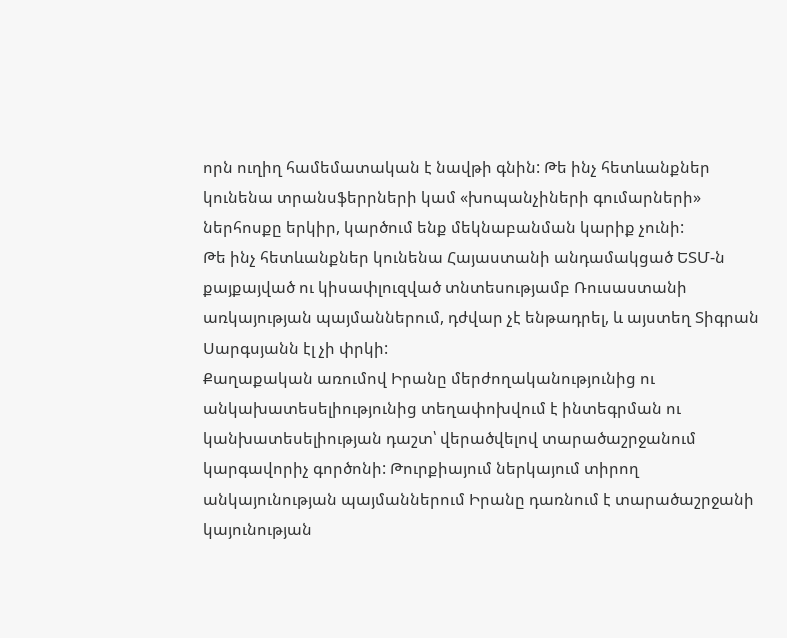որն ուղիղ համեմատական է նավթի գնին: Թե ինչ հետևանքներ կունենա տրանսֆերրների կամ «խոպանչիների գումարների» ներհոսքը երկիր, կարծում ենք մեկնաբանման կարիք չունի:
Թե ինչ հետևանքներ կունենա Հայաստանի անդամակցած ԵՏՄ-ն քայքայված ու կիսափլուզված տնտեսությամբ Ռուսաստանի առկայության պայմաններում, դժվար չէ ենթադրել, և այստեղ Տիգրան Սարգսյանն էլ չի փրկի:
Քաղաքական առումով Իրանը մերժողականությունից ու անկախատեսելիությունից տեղափոխվում է ինտեգրման ու կանխատեսելիության դաշտ՝ վերածվելով տարածաշրջանում կարգավորիչ գործոնի: Թուրքիայում ներկայում տիրող անկայունության պայմաններում Իրանը դառնում է տարածաշրջանի կայունության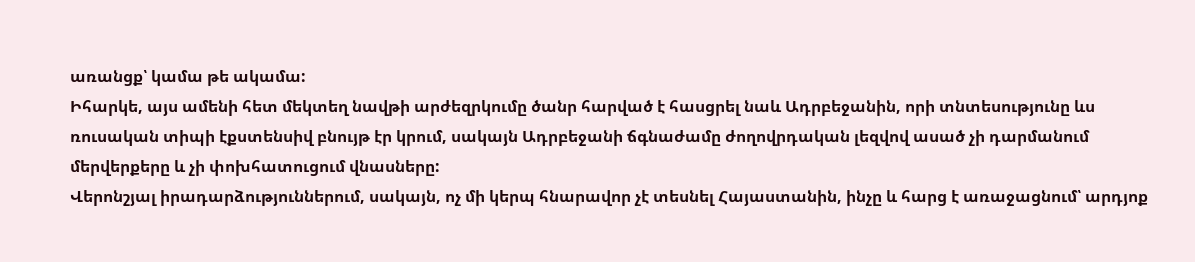առանցք՝ կամա թե ակամա:
Իհարկե, այս ամենի հետ մեկտեղ նավթի արժեզրկումը ծանր հարված է հասցրել նաև Ադրբեջանին, որի տնտեսությունը ևս ռուսական տիպի էքստենսիվ բնույթ էր կրում, սակայն Ադրբեջանի ճգնաժամը ժողովրդական լեզվով ասած չի դարմանում մերվերքերը և չի փոխհատուցում վնասները:
Վերոնշյալ իրադարձություններում, սակայն, ոչ մի կերպ հնարավոր չէ տեսնել Հայաստանին, ինչը և հարց է առաջացնում՝ արդյոք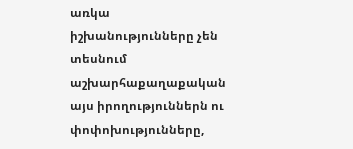առկա իշխանությունները չեն տեսնում աշխարհաքաղաքական այս իրողություններն ու փոփոխությունները,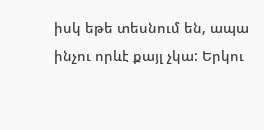իսկ եթե տեսնում են, ապա ինչու որևէ քայլ չկա: Երկու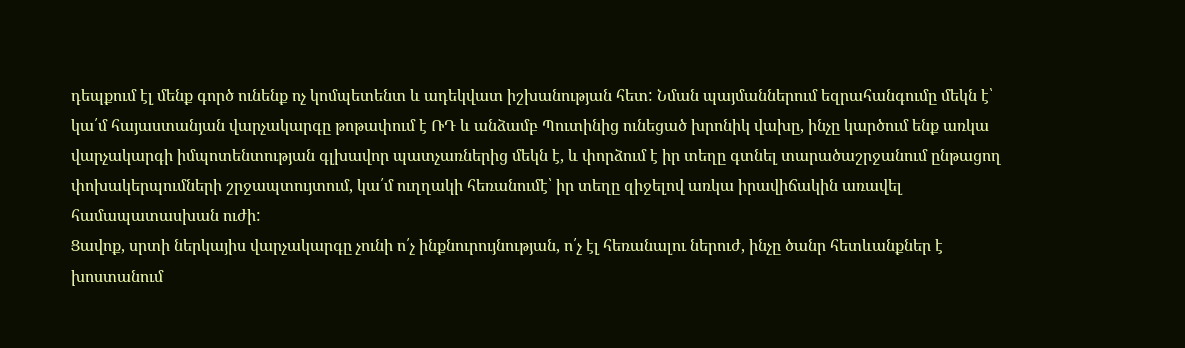դեպքում էլ մենք գործ ունենք ոչ կոմպետենտ և ադեկվատ իշխանության հետ: Նման պայմաններում եզրահանգումը մեկն է՝ կա՛մ հայաստանյան վարչակարգը թոթափում է ՌԴ և անձամբ Պուտինից ունեցած խրոնիկ վախը, ինչը կարծում ենք առկա վարչակարգի իմպոտենտության գլխավոր պատչառներից մեկն է, և փորձում է իր տեղը գտնել տարածաշրջանում ընթացող փոխակերպումների շրջապտույտում, կա՛մ ուղղակի հեռանումէ՝ իր տեղը զիջելով առկա իրավիճակին առավել համապատասխան ուժի:
Ցավոք, սրտի ներկայիս վարչակարգը չունի ո՛չ ինքնուրույնության, ո՛չ էլ հեռանալու ներուժ, ինչը ծանր հետևանքներ է խոստանում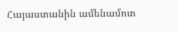Հայաստանին ամենամոտ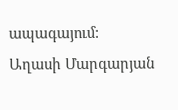ապագայում:
Աղասի Մարգարյան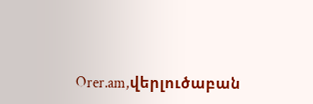Orer.am,վերլուծաբան